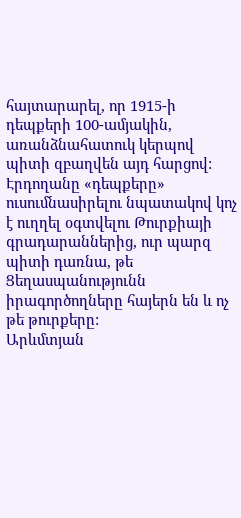հայտարարել, որ 1915-ի դեպքերի 100-ամյակին, առանձնահատուկ կերպով պիտի զբաղվեն այդ հարցով: Էրդողանը «դեպքերը» ուսումնասիրելու նպատակով կոչ է ուղղել օգտվելու Թուրքիայի գրադարաններից, ուր պարզ պիտի դառնա, թե Ցեղասպանությունն իրագործողները հայերն են և ոչ թե թուրքերը:
Արևմտյան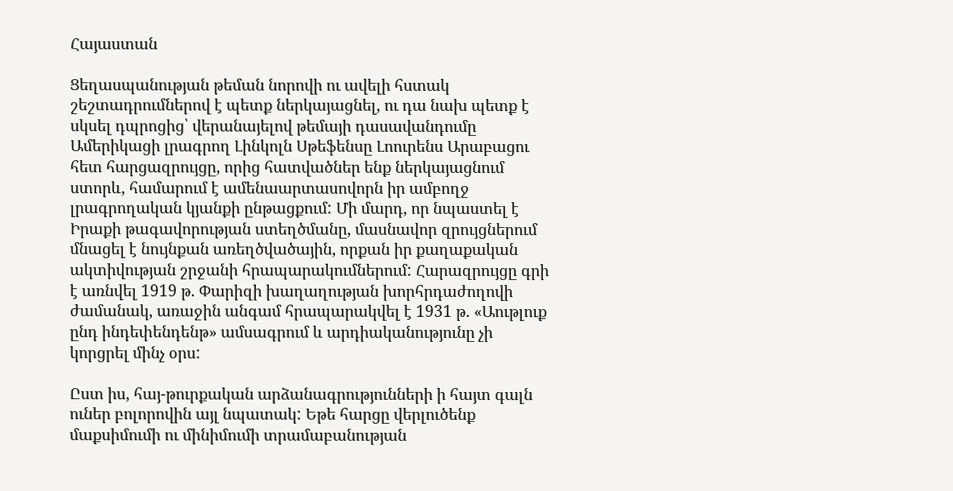Հայաստան

Ցեղասպանության թեման նորովի ու ավելի հստակ շեշտադրումներով է պետք ներկայացնել, ու դա նախ պետք է սկսել դպրոցից՝ վերանայելով թեմայի դասավանդումը
Ամերիկացի լրագրող Լինկոլն Սթեֆենսը Լոուրենս Արաբացու հետ հարցազրույցը, որից հատվածներ ենք ներկայացնում ստորև, համարում է ամենաարտասովորն իր ամբողջ լրագրողական կյանքի ընթացքում: Մի մարդ, որ նպաստել է Իրաքի թագավորության ստեղծմանը, մասնավոր զրույցներում մնացել է նույնքան առեղծվածային, որքան իր քաղաքական ակտիվության շրջանի հրապարակումներում: Հարազրույցը գրի է առնվել 1919 թ. Փարիզի խաղաղության խորհրդաժողովի ժամանակ, առաջին անգամ հրապարակվել է 1931 թ. «Աութլուք ընդ ինդեփենդենթ» ամսագրում և արդիականությունը չի կորցրել մինչ օրս:

Ըստ իս, հայ-թուրքական արձանագրությունների ի հայտ գալն ուներ բոլորովին այլ նպատակ: Եթե հարցը վերլուծենք մաքսիմումի ու մինիմումի տրամաբանության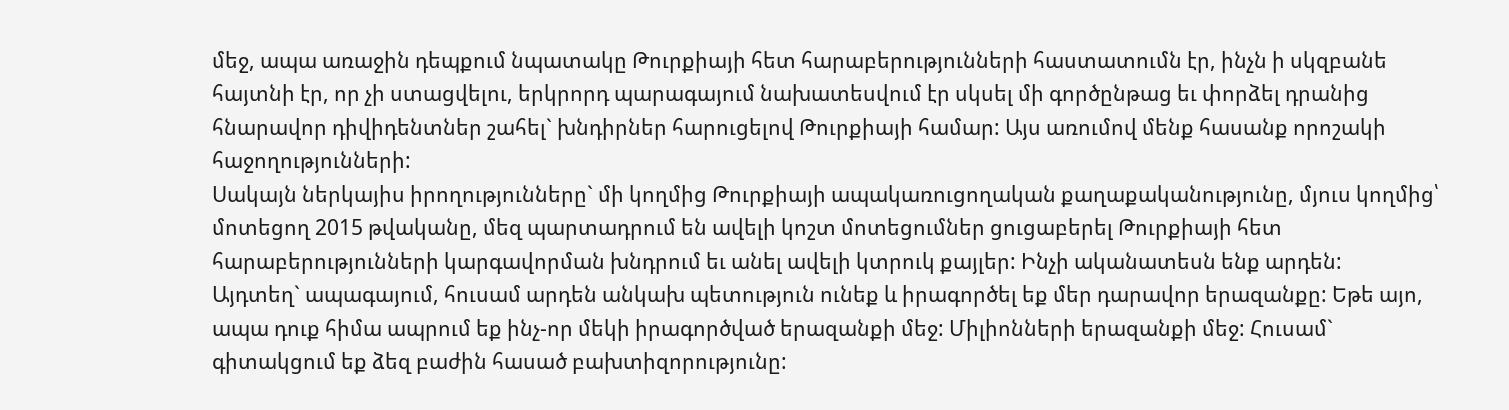մեջ, ապա առաջին դեպքում նպատակը Թուրքիայի հետ հարաբերությունների հաստատումն էր, ինչն ի սկզբանե հայտնի էր, որ չի ստացվելու, երկրորդ պարագայում նախատեսվում էր սկսել մի գործընթաց եւ փորձել դրանից հնարավոր դիվիդենտներ շահել` խնդիրներ հարուցելով Թուրքիայի համար: Այս առումով մենք հասանք որոշակի հաջողությունների:
Սակայն ներկայիս իրողությունները` մի կողմից Թուրքիայի ապակառուցողական քաղաքականությունը, մյուս կողմից՝ մոտեցող 2015 թվականը, մեզ պարտադրում են ավելի կոշտ մոտեցումներ ցուցաբերել Թուրքիայի հետ հարաբերությունների կարգավորման խնդրում եւ անել ավելի կտրուկ քայլեր: Ինչի ականատեսն ենք արդեն:
Այդտեղ` ապագայում, հուսամ արդեն անկախ պետություն ունեք և իրագործել եք մեր դարավոր երազանքը: Եթե այո, ապա դուք հիմա ապրում եք ինչ-որ մեկի իրագործված երազանքի մեջ: Միլիոնների երազանքի մեջ: Հուսամ` գիտակցում եք ձեզ բաժին հասած բախտիզորությունը: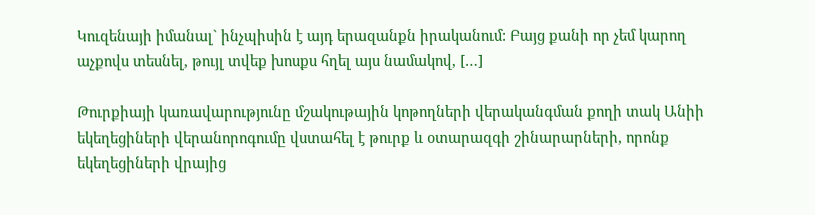Կուզենայի իմանալ` ինչպիսին է այդ երազանքն իրականում: Բայց քանի որ չեմ կարող աչքովս տեսնել, թույլ տվեք խոսքս հղել այս նամակով, […]

Թուրքիայի կառավարությունը մշակութային կոթողների վերականգման քողի տակ Անիի եկեղեցիների վերանորոգումը վստահել է թուրք և օտարազգի շինարարների, որոնք եկեղեցիների վրայից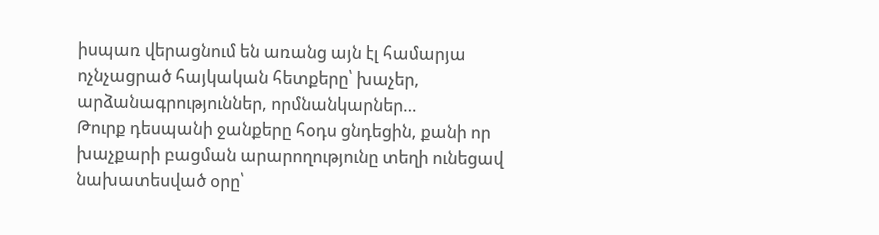իսպառ վերացնում են առանց այն էլ համարյա ոչնչացրած հայկական հետքերը՝ խաչեր, արձանագրություններ, որմնանկարներ…
Թուրք դեսպանի ջանքերը հօդս ցնդեցին, քանի որ խաչքարի բացման արարողությունը տեղի ունեցավ նախատեսված օրը՝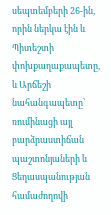սեպտեմբերի 26-ին, որին ներկա էին և Պիտեշտի փոխքաղաքապետը, և Արճեշի նահանգապետը՝ ռումինացի այլ բարձրաստիճան պաշտոնյաների և Ցեղասպանության համաժողովի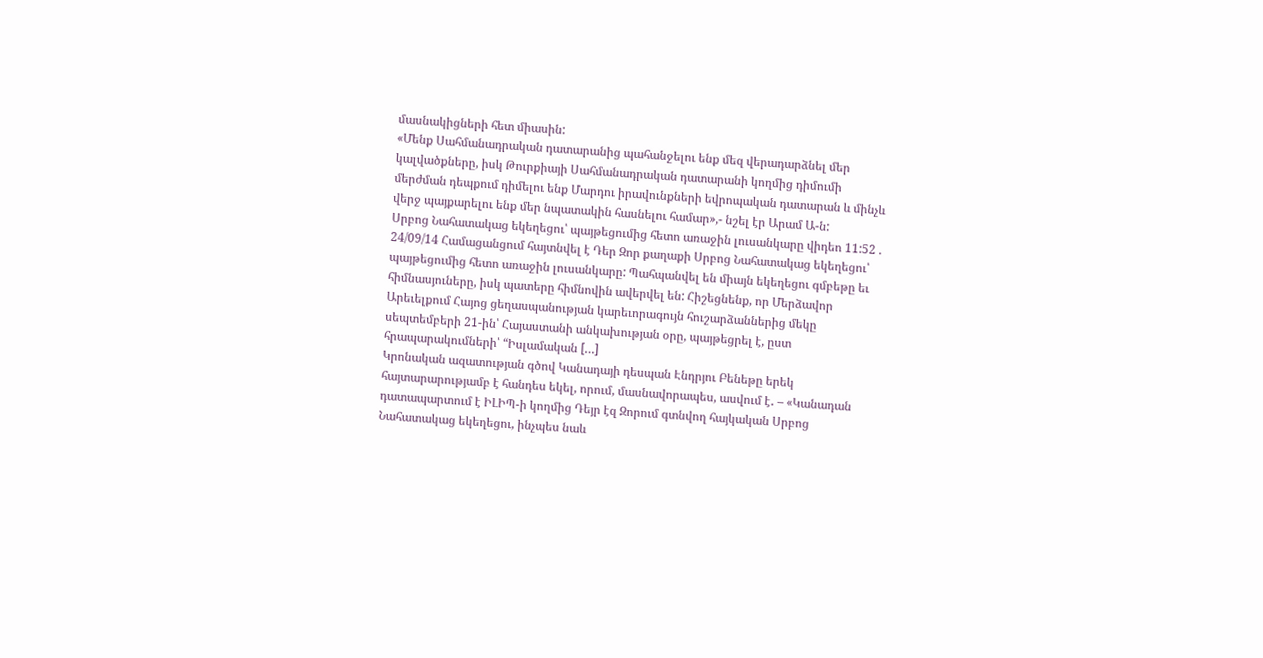մասնակիցների հետ միասին:
«Մենք Սահմանադրական դատարանից պահանջելու ենք մեզ վերադարձնել մեր կալվածքները, իսկ Թուրքիայի Սահմանադրական դատարանի կողմից դիմումի մերժման դեպքում դիմելու ենք Մարդու իրավունքների եվրոպական դատարան և մինչև վերջ պայքարելու ենք մեր նպատակին հասնելու համար»,- նշել էր Արամ Ա-ն:
Սրբոց Նահատակաց եկեղեցու՝ պայթեցումից հետո առաջին լուսանկարը վիդեո 11:52 . 24/09/14 Համացանցում հայտնվել է Դեր Զոր քաղաքի Սրբոց Նահատակաց եկեղեցու՝ պայթեցումից հետո առաջին լուսանկարը: Պահպանվել են միայն եկեղեցու գմբեթը եւ հիմնասյուները, իսկ պատերը հիմնովին ավերվել են: Հիշեցնենք, որ Մերձավոր Արեւելքում Հայոց ցեղասպանության կարեւորագույն հուշարձաններից մեկը սեպտեմբերի 21-ին՝ Հայաստանի անկախության օրը, պայթեցրել է, ըստ հրապարակումների՝ “Իսլամական […]
Կրոնական ազատության գծով Կանադայի դեսպան Էնդրյու Բենեթը երեկ հայտարարությամբ է հանդես եկել, որում, մասնավորապես, ասվում է․ – «Կանադան դատապարտում է ԻԼԻՊ-ի կողմից Դեյր էզ Զորում գտնվող հայկական Սրբոց Նահատակաց եկեղեցու, ինչպես նաև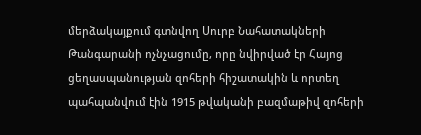մերձակայքում գտնվող Սուրբ Նահատակների Թանգարանի ոչնչացումը, որը նվիրված էր Հայոց ցեղասպանության զոհերի հիշատակին և որտեղ պահպանվում էին 1915 թվականի բազմաթիվ զոհերի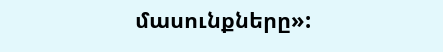մասունքները»: